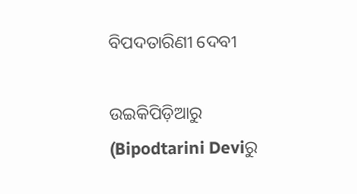ବିପଦତାରିଣୀ ଦେବୀ

ଉଇକିପିଡ଼ିଆ‌ରୁ
(Bipodtarini Deviରୁ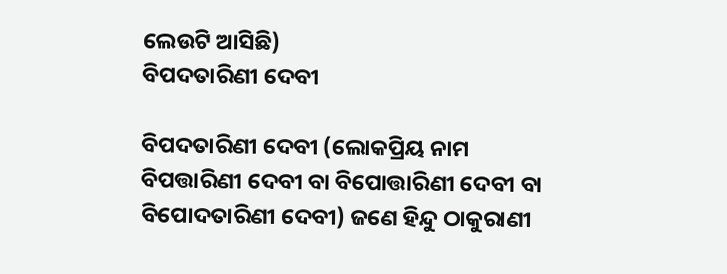ଲେଉଟି ଆସିଛି)
ବିପଦତାରିଣୀ ଦେବୀ

ବିପଦତାରିଣୀ ଦେବୀ (ଲୋକପ୍ରିୟ ନାମ ବିପତ୍ତାରିଣୀ ଦେବୀ ବା ବିପୋତ୍ତାରିଣୀ ଦେବୀ ବା ବିପୋଦତାରିଣୀ ଦେବୀ) ଜଣେ ହିନ୍ଦୁ ଠାକୁରାଣୀ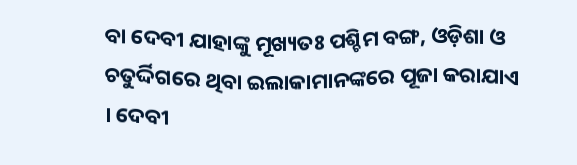ବା ଦେବୀ ଯାହାଙ୍କୁ ମୂଖ୍ୟତଃ ପଶ୍ଚିମ ବଙ୍ଗ, ଓଡ଼ିଶା ଓ ଚତୁର୍ଦ୍ଦିଗରେ ଥିବା ଇଲାକାମାନଙ୍କରେ ପୂଜା କରାଯାଏ । ଦେବୀ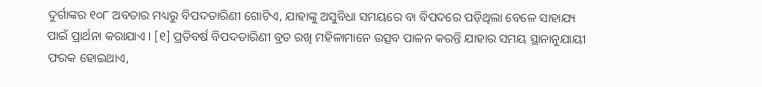ଦୁର୍ଗାଙ୍କର ୧୦୮ ଅବତାର ମଧ୍ୟରୁ ବିପଦତାରିଣୀ ଗୋଟିଏ, ଯାହାଙ୍କୁ ଅସୁବିଧା ସମୟରେ ବା ବିପଦରେ ପଡ଼ିଥିଲା ବେଳେ ସାହାଯ୍ୟ ପାଇଁ ପ୍ରାର୍ଥନା କରାଯାଏ । [୧] ପ୍ରତିବର୍ଷ ବିପଦତାରିଣୀ ବ୍ରତ ରଖି ମହିଳାମାନେ ଉତ୍ସବ ପାଳନ କରନ୍ତି ଯାହାର ସମୟ ସ୍ଥାନାନୁଯାୟୀ ଫରକ ହୋଇଥାଏ,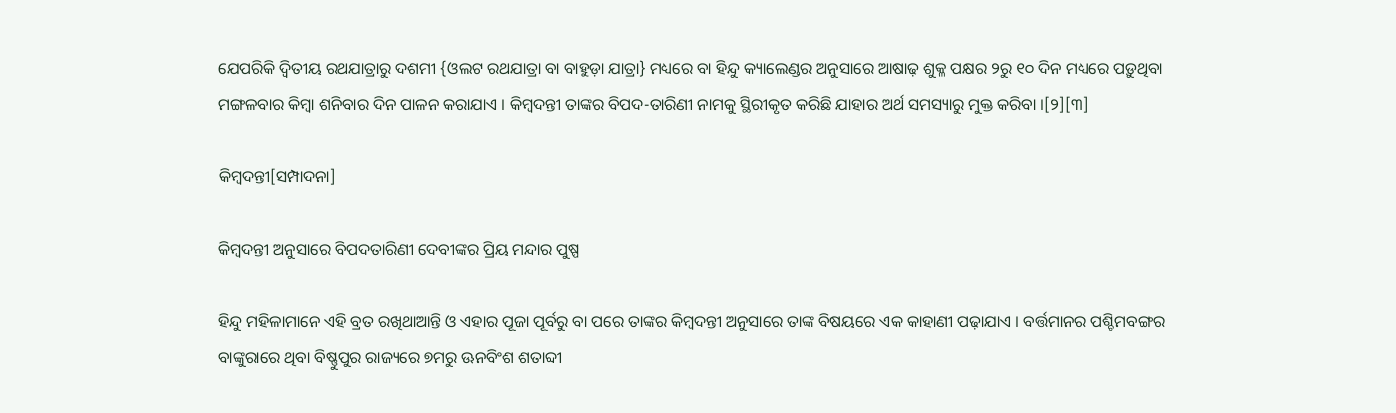ଯେପରିକି ଦ୍ୱିତୀୟ ରଥ‌ଯାତ୍ରାରୁ ଦଶମୀ {ଓଲଟ ରଥ‌ଯାତ୍ରା ବା ବାହୁଡ଼ା ଯାତ୍ରା} ମଧ୍ୟରେ ବା ହିନ୍ଦୁ କ୍ୟାଲେଣ୍ଡର ଅନୁସାରେ ଆଷାଢ଼ ଶୁକ୍ଳ ପକ୍ଷର ୨ରୁ ୧୦ ଦିନ ମଧ୍ୟରେ ପଡ଼ୁଥିବା ମଙ୍ଗଳବାର କିମ୍ବା ଶନିବାର ଦିନ ପାଳନ କରାଯାଏ । କିମ୍ବଦନ୍ତୀ ତାଙ୍କର ବିପଦ-ତାରିଣୀ ନାମ‌କୁ ସ୍ଥିରୀକୃତ କରିଛି ଯାହାର ଅର୍ଥ ସମସ୍ୟାରୁ ମୁକ୍ତ କରିବା ।[୨][୩]

କିମ୍ବଦନ୍ତୀ[ସମ୍ପାଦନା]

କିମ୍ବଦନ୍ତୀ ଅନୁସାରେ ବିପଦତାରିଣୀ ଦେବୀ‌ଙ୍କର ପ୍ରିୟ ମନ୍ଦାର ପୁଷ୍ପ

ହିନ୍ଦୁ ମହିଳାମାନେ ଏହି ବ୍ରତ ରଖିଥାଆନ୍ତି ଓ ଏହାର ପୂଜା ପୂର୍ବରୁ ବା ପରେ ତାଙ୍କର କିମ୍ବଦନ୍ତୀ ଅନୁସାରେ ତାଙ୍କ ବିଷୟରେ ଏକ କାହାଣୀ ପଢ଼ାଯାଏ । ବର୍ତ୍ତମାନର ପଶ୍ଚିମ‌ବଙ୍ଗର ବାଙ୍କୁରାରେ ଥିବା ବିଷ୍ଣୁପୁର ରାଜ୍ୟରେ ୭ମରୁ ଊନବିଂଶ ଶତାବ୍ଦୀ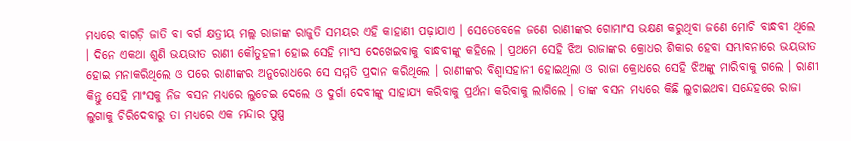ମଧ୍ୟରେ ବାଗଡ଼ି ଜାତି ବା ବର୍ଗ କ୍ଷତ୍ରୀୟ ମଲ୍ଲ ରାଜାଙ୍କ ରାଜୁତି ସମୟର ଏହି କାହାଣୀ ପଢ଼ାଯାଏ । ସେତେବେଳେ ଜଣେ ରାଣୀଙ୍କର ଗୋମାଂସ ଭକ୍ଷଣ କରୁଥିବା ଜଣେ ମୋଚି ବାନ୍ଧବୀ ଥିଲେ । ଦିନେ ଏକଥା ଶୁଣି ଭୟଭୀତ ରାଣୀ କୌତୁହଳୀ ହୋଇ ସେହି ମାଂସ ଦେଖେଇବାକୁ ବାନ୍ଧବୀଙ୍କୁ କ‌ହିଲେ । ପ୍ରଥମେ ସେହି ଝିଅ ରାଜାଙ୍କର କ୍ରୋଧର ଶିକାର ହେବା ସମ୍ଭାବନାରେ ଭୟଭୀତ ହୋଇ ମନାକରିଥିଲେ ଓ ପରେ ରାଣୀଙ୍କର ଅନୁରୋଧରେ ସେ ସମ୍ମତି ପ୍ରଦାନ କରିଥିଲେ । ରାଣୀଙ୍କର ବିଶ୍ୱାସହାନୀ ହୋଇଥିଲା ଓ ରାଜା କ୍ରୋଧରେ ସେହି ଝିଅଙ୍କୁ ମାରିବାକୁ ଗଲେ । ରାଣୀ କିନ୍ତୁ ସେହି ମାଂସକୁ ନିଜ ବସନ ମଧ୍ୟରେ ଲୁଚେଇ ଦେଲେ ଓ ଦୁର୍ଗା ଦେବୀଙ୍କୁ ସାହାଯ୍ୟ କରିବାକୁ ପ୍ରର୍ଥନା କରିବାକୁ ଲାଗିଲେ । ତାଙ୍କ ବସନ ମଧ୍ୟରେ କିଛି ଲୁଚାଇଥବା ସନ୍ଦେହରେ ରାଜା ଲୁଗାକୁ ଚିରିଦେବାରୁ ତା ମଧ୍ୟରେ ଏକ ମନ୍ଦାର ପୁଷ୍ପ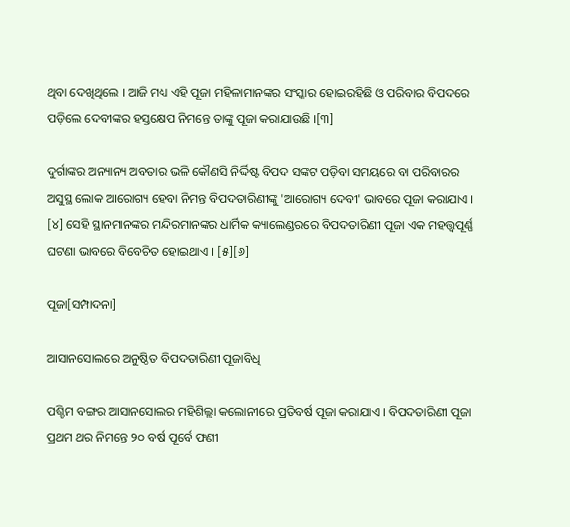ଥିବା ଦେଖିଥିଲେ । ଆଜି ମଧ୍ୟ ଏହି ପୂଜା ମହିଳାମାନଙ୍କର ସଂସ୍କାର ହୋଇରହିଛି ଓ ପରିବାର ବିପଦରେ ପଡ଼ିଲେ ଦେବୀଙ୍କର ହସ୍ତକ୍ଷେପ ନିମନ୍ତେ ତାଙ୍କୁ ପୂଜା କରାଯାଉଛି ।[୩]

ଦୁର୍ଗାଙ୍କର ଅନ୍ୟାନ୍ୟ ଅବତାର ଭଳି କୌଣସି ନିର୍ଦ୍ଦିଷ୍ଟ ବିପଦ ସଙ୍କଟ ପଡ଼ିବା ସମୟରେ ବା ପରିବାରର ଅସୁସ୍ଥ ଲୋକ ଆରୋଗ୍ୟ ହେବା ନିମନ୍ତ ବିପଦତାରିଣୀଙ୍କୁ 'ଆରୋଗ୍ୟ ଦେବୀ' ଭାବରେ ପୂଜା କରାଯାଏ । [୪] ସେହି ସ୍ଥାନମାନଙ୍କର ମନ୍ଦିରମାନଙ୍କର ଧାର୍ମିକ କ୍ୟାଲେଣ୍ଡରରେ ବିପଦତାରିଣୀ ପୂଜା ଏକ ମହତ୍ତ୍ୱପୂର୍ଣ୍ଣ ଘଟଣା ଭାବରେ ବିବେଚିତ ହୋଇଥାଏ । [୫][୬]

ପୂଜା[ସମ୍ପାଦନା]

ଆସାନସୋଲରେ ଅନୁଷ୍ଠିତ ବିପଦତାରିଣୀ ପୂଜାବିଧି

ପଶ୍ଚିମ ବଙ୍ଗର ଆସାନସୋଲର ମହିଶିଲ୍ଲା କଲୋନୀରେ ପ୍ରତିବର୍ଷ ପୂଜା କରାଯାଏ । ବିପଦତାରିଣୀ ପୂଜା ପ୍ରଥମ ଥର ନିମନ୍ତେ ୨୦ ବର୍ଷ ପୂର୍ବେ ଫଣୀ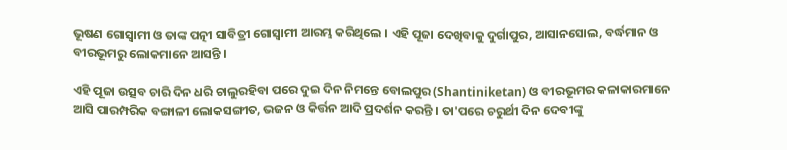ଭୂଷଣ ଗୋସ୍ୱାମୀ ଓ ତାଙ୍କ ପତ୍ନୀ ସାବିତ୍ରୀ ଗୋସ୍ୱାମୀ ଆରମ୍ଭ କରିଥିଲେ । ଏହି ପୂଜା ଦେଖିବାକୁ ଦୁର୍ଗାପୁର, ଆସାନସୋଲ, ବର୍ଦ୍ଧମାନ ଓ ବୀରଭୂମରୁ ଲୋକମାନେ ଆସନ୍ତି ।

ଏହି ପୂଜା ଉତ୍ସବ ଚାରି ଦିନ ଧରି ଚାଲୁରହିବା ପରେ ଦୁଇ ଦିନ ନିମନ୍ତେ ବୋଲପୁର (Shantiniketan) ଓ ବୀରଭୂମର କଳାକାରମାନେ ଆସି ପାରମ୍ପରିକ ବଙ୍ଗାଳୀ ଲୋକସଙ୍ଗୀତ, ଭଜନ ଓ କିର୍ତ୍ତନ ଆଦି ପ୍ରଦର୍ଶନ କରନ୍ତି । ତା'ପରେ ଚରୁର୍ଥୀ ଦିନ ଦେବୀଙ୍କୁ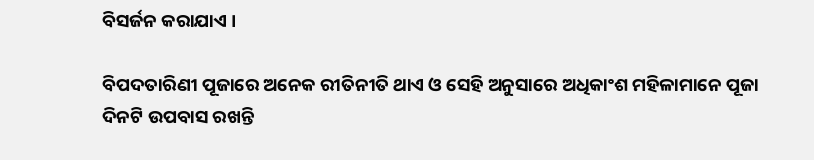ବିସର୍ଜନ କରାଯାଏ ।

ବିପଦତାରିଣୀ ପୂଜାରେ ଅନେକ ରୀତିନୀତି ଥାଏ ଓ ସେହି ଅନୁସାରେ ଅଧିକାଂଶ ମହିଳାମାନେ ପୂଜା ଦିନଟି ଉପବାସ ରଖନ୍ତି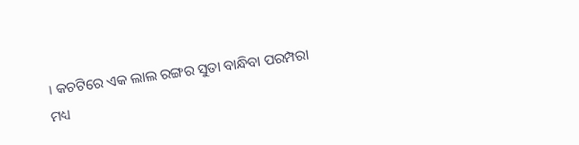। କଚଟିରେ ଏକ ଲାଲ ରଙ୍ଗର ସୁତା ବାନ୍ଧିବା ପରମ୍ପରା ମଧ୍ୟ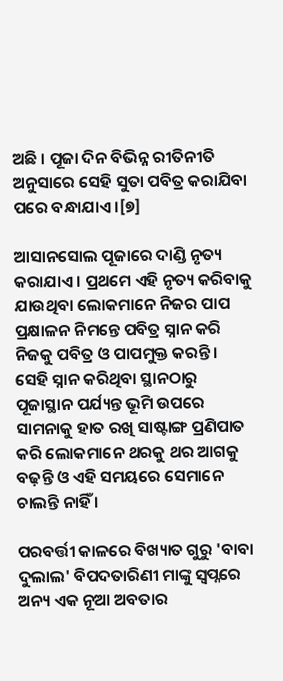ଅଛି । ପୂଜା ଦିନ ବିଭିନ୍ନ ରୀତିନୀତି ଅନୁସାରେ ସେହି ସୁତା ପବିତ୍ର କରାଯିବା ପରେ ବନ୍ଧାଯାଏ ।[୭]

ଆସାନସୋଲ ପୂଜାରେ ଦାଣ୍ଡି ନୃତ୍ୟ କରାଯାଏ । ପ୍ରଥମେ ଏହି ନୃତ୍ୟ କରିବାକୁ ଯାଉଥିବା ଲୋକମାନେ ନିଜର ପାପ ପ୍ରକ୍ଷାଳନ ନିମନ୍ତେ ପବିତ୍ର ସ୍ନାନ କରି ନିଜକୁ ପବିତ୍ର ଓ ପାପମୁକ୍ତ କରନ୍ତି । ସେହି ସ୍ନାନ କରିଥିବା ସ୍ଥାନଠାରୁ ପୂଜାସ୍ଥାନ ପର୍ଯ୍ୟନ୍ତ ଭୂମି ଉପରେ ସାମନାକୁ ହାତ ରଖି ସାଷ୍ଟାଙ୍ଗ ପ୍ରଣିପାତ କରି ଲୋକମାନେ ଥରକୁ ଥର ଆଗକୁ ବଢ଼ନ୍ତି ଓ ଏହି ସମୟରେ ସେମାନେ ଚାଲନ୍ତି ନାହିଁ ।

ପରବର୍ତ୍ତୀ କାଳରେ ବିଖ୍ୟାତ ଗୁରୁ 'ବାବା ଦୁଲାଲ' ବିପଦତାରିଣୀ ମାଙ୍କୁ ସ୍ୱପ୍ନରେ ଅନ୍ୟ ଏକ ନୂଆ ଅବତାର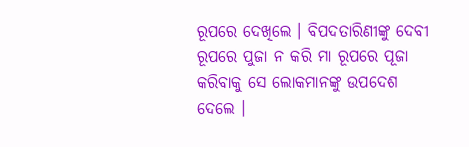ରୂପରେ ଦେଖିଲେ । ବିପଦତାରିଣୀଙ୍କୁ ଦେବୀ ରୂପରେ ପୁଜା ନ କରି ମା ରୂପରେ ପୂଜା କରିବାକୁ ସେ ଲୋକମାନଙ୍କୁ ଉପଦେଶ ଦେଲେ ।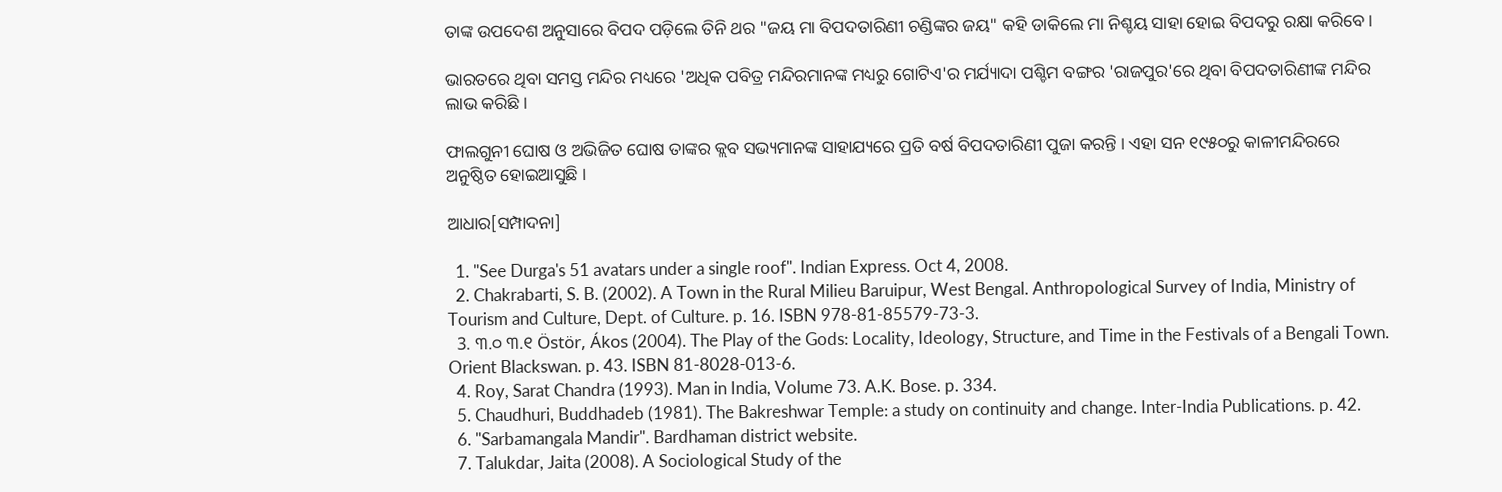ତାଙ୍କ ଉପଦେଶ ଅନୁସାରେ ବିପଦ ପଡ଼ିଲେ ତିନି ଥର "ଜୟ ମା ବିପଦତାରିଣୀ ଚଣ୍ଡିଙ୍କର ଜୟ" କ‌ହି ଡାକିଲେ ମା ନିଶ୍ଚୟ ସାହା ହୋଇ ବିପଦରୁ ରକ୍ଷା କରିବେ ।

ଭାରତରେ ଥିବା ସମସ୍ତ ମନ୍ଦିର ମଧ୍ୟରେ 'ଅଧିକ ପବିତ୍ର ମନ୍ଦିରମାନଙ୍କ ମଧ୍ୟରୁ ଗୋଟିଏ'ର ମର୍ଯ୍ୟାଦା ପଶ୍ଚିମ ବଙ୍ଗର 'ରାଜପୁର'ରେ ଥିବା ବିପଦତାରିଣୀଙ୍କ ମନ୍ଦିର ଲାଭ କରିଛି ।

ଫାଲଗୁନୀ ଘୋଷ ଓ ଅଭିଜିତ ଘୋଷ ତାଙ୍କର କ୍ଲବ ସଭ୍ୟମାନଙ୍କ ସାହାଯ୍ୟରେ ପ୍ରତି ବର୍ଷ ବିପଦତାରିଣୀ ପୁଜା କରନ୍ତି । ଏହା ସନ ୧୯୫୦ରୁ କାଳୀମନ୍ଦିରରେ ଅନୁଷ୍ଠିତ ହୋଇଆସୁଛି ।

ଆଧାର[ସମ୍ପାଦନା]

  1. "See Durga's 51 avatars under a single roof". Indian Express. Oct 4, 2008.
  2. Chakrabarti, S. B. (2002). A Town in the Rural Milieu Baruipur, West Bengal. Anthropological Survey of India, Ministry of Tourism and Culture, Dept. of Culture. p. 16. ISBN 978-81-85579-73-3.
  3. ୩.୦ ୩.୧ Östör, Ákos (2004). The Play of the Gods: Locality, Ideology, Structure, and Time in the Festivals of a Bengali Town. Orient Blackswan. p. 43. ISBN 81-8028-013-6.
  4. Roy, Sarat Chandra (1993). Man in India, Volume 73. A.K. Bose. p. 334.
  5. Chaudhuri, Buddhadeb (1981). The Bakreshwar Temple: a study on continuity and change. Inter-India Publications. p. 42.
  6. "Sarbamangala Mandir". Bardhaman district website.
  7. Talukdar, Jaita (2008). A Sociological Study of the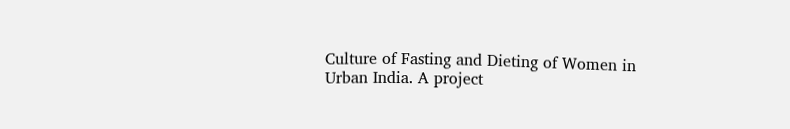Culture of Fasting and Dieting of Women in Urban India. A project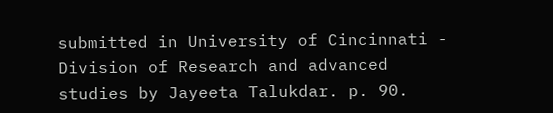submitted in University of Cincinnati - Division of Research and advanced studies by Jayeeta Talukdar. p. 90.